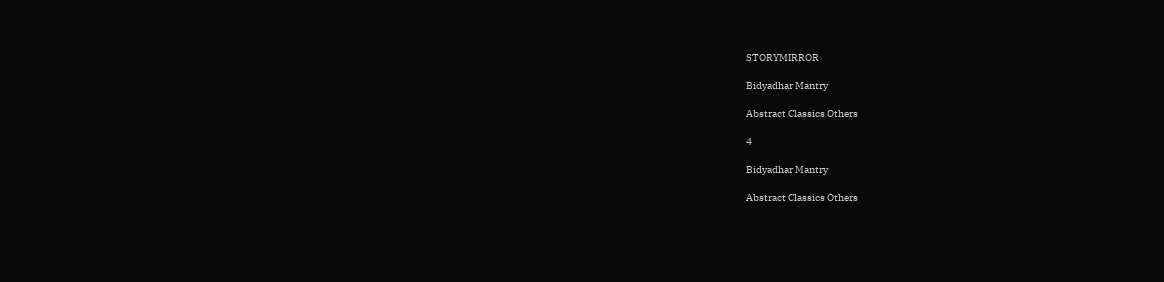STORYMIRROR

Bidyadhar Mantry

Abstract Classics Others

4

Bidyadhar Mantry

Abstract Classics Others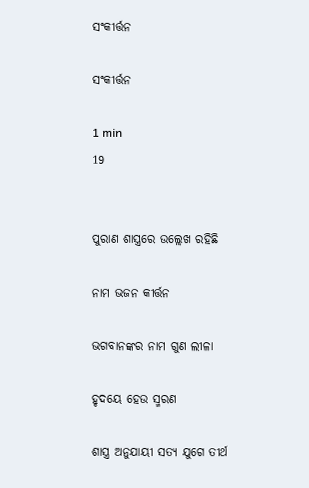ସଂକୀର୍ତ୍ତନ

ସଂକୀର୍ତ୍ତନ

1 min
19


ପୁରାଣ ଶାସ୍ତ୍ରରେ ଉଲ୍ଲେଖ ରହିଛି

ନାମ ଭଜନ କୀର୍ତ୍ତନ

ଭଗବାନଙ୍କର ନାମ ଗୁଣ ଲୀଳା

ହୃଦୟେ ହେଉ ସ୍ମରଣ

ଶାସ୍ତ୍ର ଅନୁଯାୟୀ ସତ୍ୟ ଯୁଗେ ତୀର୍ଥ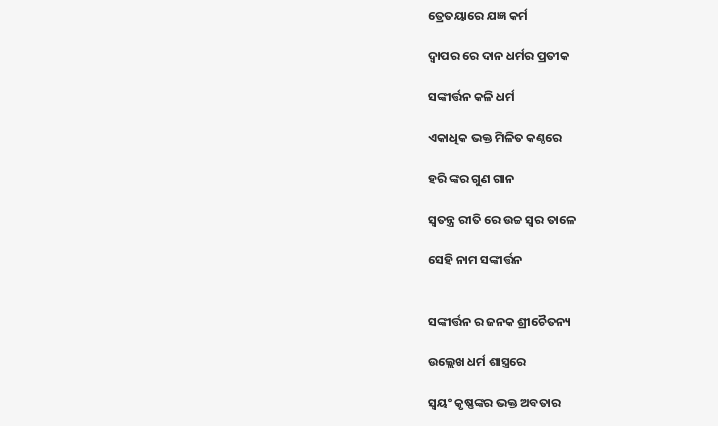ତ୍ରେତୟାରେ ଯଜ୍ଞ କର୍ମ

ଦ୍ଵାପର ରେ ଦାନ ଧର୍ମର ପ୍ରତୀକ

ସଙ୍କୀର୍ତ୍ତନ କଳି ଧର୍ମ

ଏକାଧିକ ଭକ୍ତ ମିଳିତ କଣ୍ଠରେ

ହରି ଙ୍କର ଗୁଣ ଗାନ

ସ୍ଵତନ୍ତ୍ର ରୀତି ରେ ଉଚ୍ଚ ସ୍ୱର ତାଳେ

ସେହି ନାମ ସଙ୍କୀର୍ତ୍ତନ


ସଙ୍କୀର୍ତ୍ତନ ର ଜନକ ଶ୍ରୀଚୈତନ୍ୟ

ଉଲ୍ଲେଖ ଧର୍ମ ଶାସ୍ତ୍ରରେ

ସ୍ଵୟଂ କୃଷ୍ଣଙ୍କର ଭକ୍ତ ଅବତାର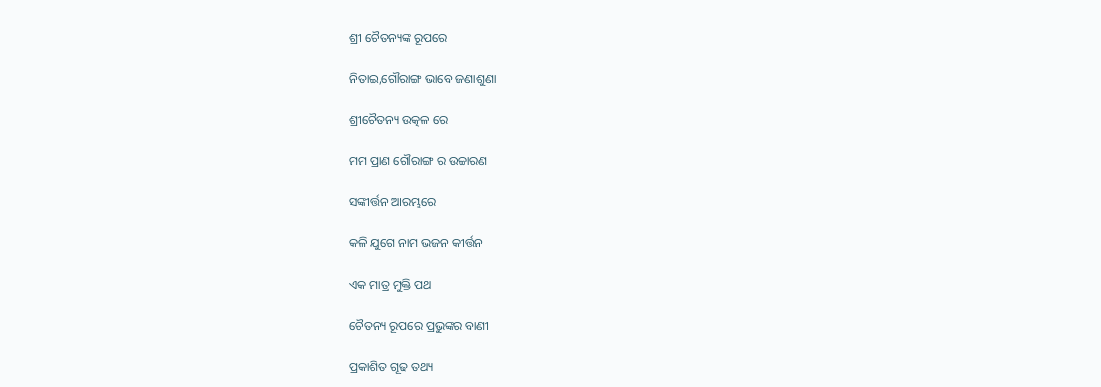ଶ୍ରୀ ଚୈତନ୍ୟଙ୍କ ରୂପରେ

ନିତାଇ,ଗୌରାଙ୍ଗ ଭାବେ ଜଣାଶୁଣା

ଶ୍ରୀଚୈତନ୍ୟ ଉତ୍କଳ ରେ

ମମ ପ୍ରାଣ ଗୌରାଙ୍ଗ ର ଉଚ୍ଚାରଣ

ସଙ୍କୀର୍ତ୍ତନ ଆରମ୍ଭରେ

କଳି ଯୁଗେ ନାମ ଭଜନ କୀର୍ତ୍ତନ

ଏକ ମାତ୍ର ମୁକ୍ତି ପଥ

ଚୈତନ୍ୟ ରୂପରେ ପ୍ରଭୁଙ୍କର ବାଣୀ

ପ୍ରକାଶିତ ଗୂଢ ତଥ୍ୟ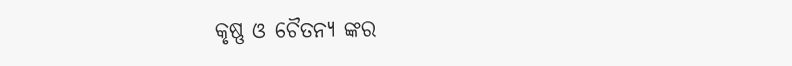କୃଷ୍ଣ ଓ ଚୈତନ୍ୟ ଙ୍କର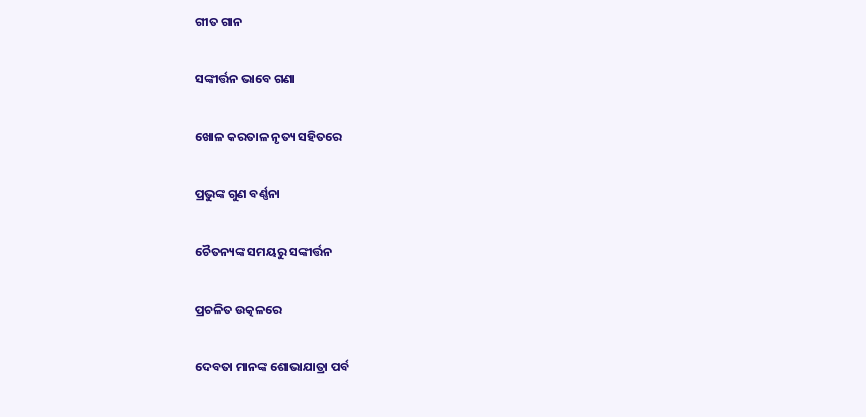ଗୀତ ଗାନ

ସଙ୍କୀର୍ତ୍ତନ ଭାବେ ଗଣା

ଖୋଳ କରତାଳ ନୃତ୍ୟ ସହିତରେ

ପ୍ରଭୁଙ୍କ ଗୁଣ ବର୍ଣ୍ଣନା

ଚୈତନ୍ୟଙ୍କ ସମୟରୁ ସଙ୍କୀର୍ତ୍ତନ

ପ୍ରଚଳିତ ଉତ୍କଳରେ

ଦେବତା ମାନଙ୍କ ଶୋଭାଯାତ୍ରା ପର୍ବ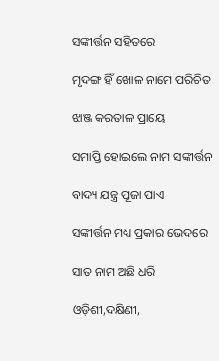ସଙ୍କୀର୍ତ୍ତନ ସହିତରେ

ମୃଦଙ୍ଗ ହିଁ ଖୋଳ ନାମେ ପରିଚିତ

ଝାଞ୍ଜ କରତାଳ ପ୍ରାୟେ

ସମାପ୍ତି ହୋଇଲେ ନାମ ସଙ୍କୀର୍ତ୍ତନ

ବାଦ୍ୟ ଯନ୍ତ୍ର ପୂଜା ପାଏ

ସଙ୍କୀର୍ତ୍ତନ ମଧ୍ୟ ପ୍ରକାର ଭେଦରେ

ସାତ ନାମ ଅଛି ଧରି

ଓଡ଼ିଶୀ,ଦକ୍ଷିଣୀ,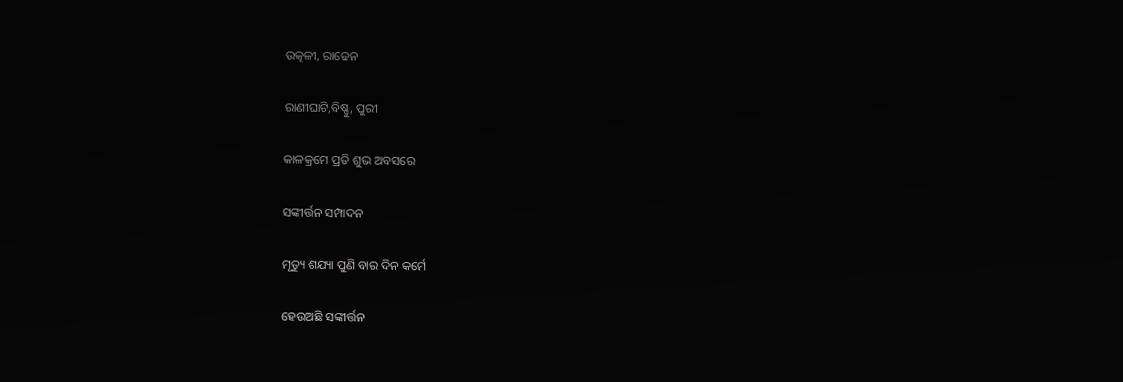ଉତ୍କଳୀ, ରାଢେନ

ରାଣୀଘାଟି,ବିଷ୍ଣୁ, ପୁରୀ

କାଳକ୍ରମେ ପ୍ରତି ଶୁଭ ଅବସରେ

ସଙ୍କୀର୍ତ୍ତନ ସମ୍ପାଦନ

ମୃତ୍ୟୁ ଶଯ୍ୟା ପୁଣି ବାର ଦିନ କର୍ମେ

ହେଉଅଛି ସଙ୍କୀର୍ତ୍ତନ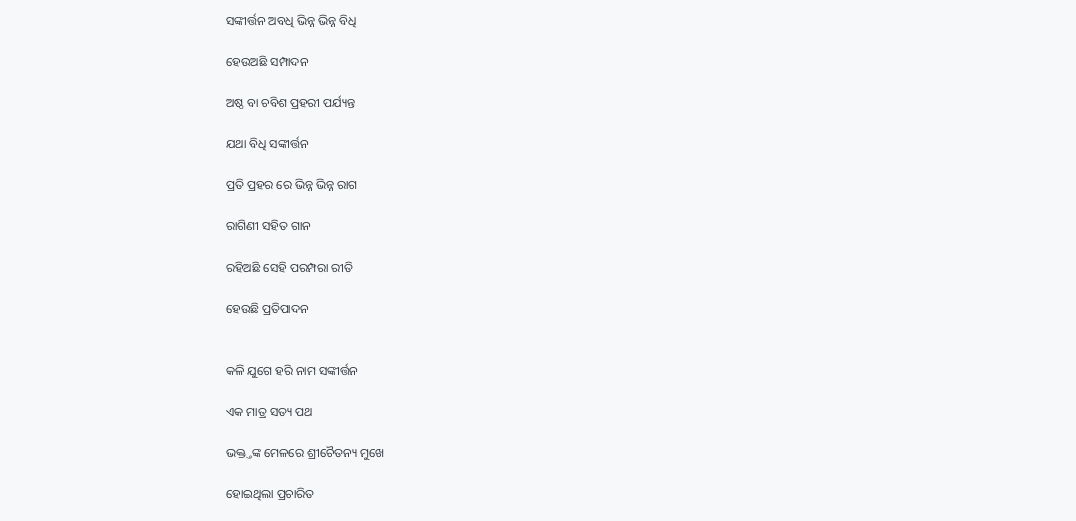ସଙ୍କୀର୍ତ୍ତନ ଅବଧି ଭିନ୍ନ ଭିନ୍ନ ବିଧି

ହେଉଅଛି ସମ୍ପାଦନ

ଅଷ୍ଠ ବା ଚବିଶ ପ୍ରହରୀ ପର୍ଯ୍ୟନ୍ତ

ଯଥା ବିଧି ସଙ୍କୀର୍ତ୍ତନ

ପ୍ରତି ପ୍ରହର ରେ ଭିନ୍ନ ଭିନ୍ନ ରାଗ

ରାଗିଣୀ ସହିତ ଗାନ

ରହିଅଛି ସେହି ପରମ୍ପରା ରୀତି

ହେଉଛି ପ୍ରତିପାଦନ


କଳି ଯୁଗେ ହରି ନାମ ସଙ୍କୀର୍ତ୍ତନ

ଏକ ମାତ୍ର ସତ୍ୟ ପଥ

ଭକ୍ତ୍ତଙ୍କ ମେଳରେ ଶ୍ରୀଚୈତନ୍ୟ ମୁଖେ

ହୋଇଥିଲା ପ୍ରଚାରିତ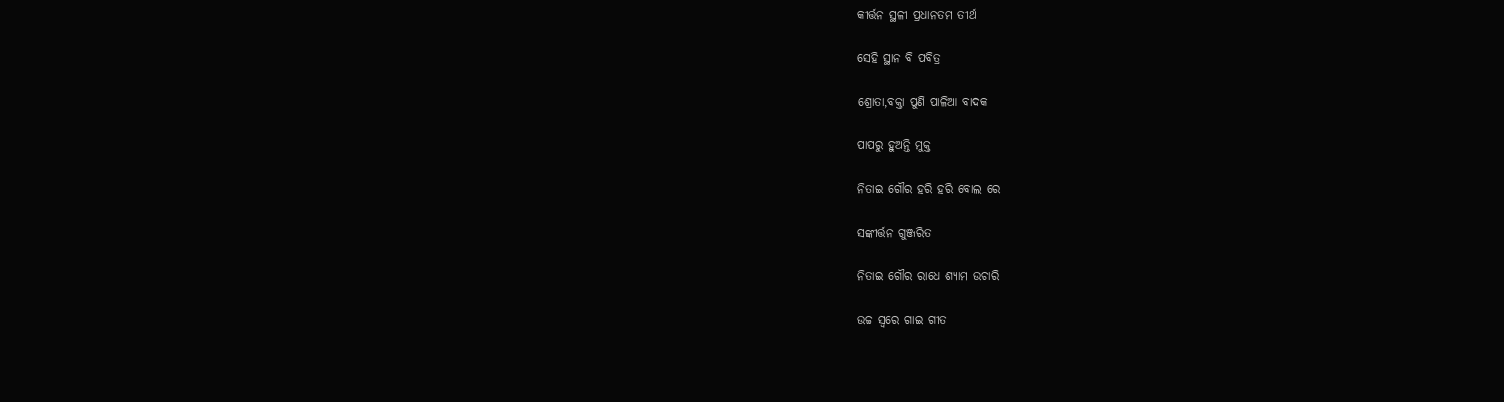କୀର୍ତ୍ତନ ସ୍ଥଳୀ ପ୍ରଧାନତମ ତୀର୍ଥ

ସେହି ସ୍ଥାନ ବି ପବିତ୍ର

ଶ୍ରୋତା,ବକ୍ତା ପୁଣି ପାଳିଆ ବାଦକ

ପାପରୁ ହୁଅନ୍ତି ମୁକ୍ତ

ନିତାଇ ଗୌର ହରି ହରି ବୋଲ ରେ

ସଙ୍କୀର୍ତ୍ତନ ଗୁଞ୍ଜରିତ

ନିତାଇ ଗୌର ରାଧେ ଶ୍ୟାମ ଉଚାରି

ଉଚ୍ଚ ସ୍ୱରେ ଗାଇ ଗୀତ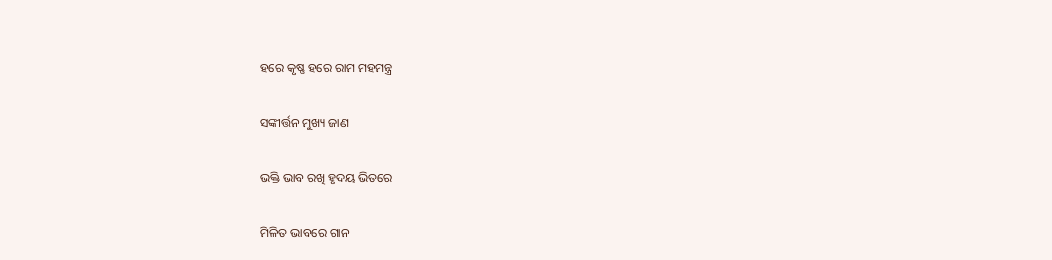ହରେ କୃଷ୍ଣ ହରେ ରାମ ମହମନ୍ତ୍ର

ସଙ୍କୀର୍ତ୍ତନ ମୁଖ୍ୟ ଜାଣ

ଭକ୍ତି ଭାବ ରଖି ହୃଦୟ ଭିତରେ

ମିଳିତ ଭାବରେ ଗାନ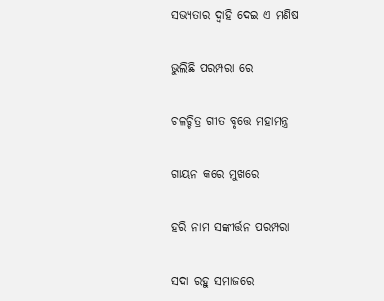ସଭ୍ୟତାର ଦ୍ୱାହି ଦେଇ ଏ ମଣିଷ

ଭୁଲିଛି ପରମ୍ପରା ରେ

ଚଳଚ୍ଚିତ୍ର ଗୀତ ବୃତ୍ତେ ମହାମନ୍ତ୍ର

ଗାୟନ କରେ ମୁଖରେ

ହରି ନାମ ସଙ୍କୀର୍ତ୍ତନ ପରମ୍ପରା

ସଦା ରହୁ ସମାଜରେ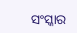ସଂସ୍କାର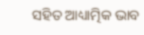ସହିତ ଆଧ୍ୟାତ୍ମିକ ଭାବ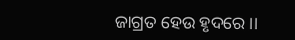ଜାଗ୍ରତ ହେଉ ହୃଦରେ ।।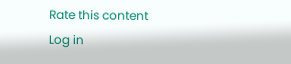Rate this content
Log in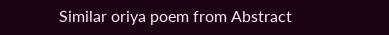Similar oriya poem from Abstract